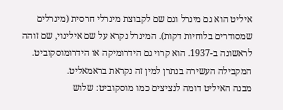איליט הוא גם מינרל וגם שם לקבוצת מינרלי חרסית (מינרלים שמסודרים בלוחיות דקות). המינרל נקרא על שם אילינוי, שם זוהה לראשונה ב-1937. הוא קרוי גם הידרומיקה או הידרומוסקוביט. המקבילה העשירה בנתרן למין זה נקראת בראמאליט.
מבנה האיליט דומה לנציצים כמו מוסקוביט: שלוש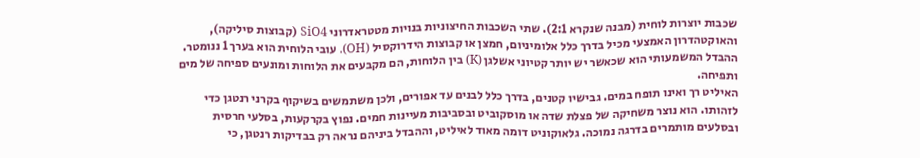שכבות יוצרות לוחית (מבנה שנקרא 2:1). שתי השכבות החיצוניות בנויות מטטראדרוני SiO4 (קבוצות סיליקה), והאוקטהדרון האמצעי מכיל בדרך כלל אלומיניום, חמצן או קבוצות הידרוקסיל (OH). עובי הלוחית הוא בערך 1 ננומטר. ההבדל המשמעותי הוא שכאשר יש יותר קטיוני אשלגן (K) בין הלוחות, הם מקבעים את הלוחות ומונעים ספיחה של מים ותפיחה.
האיליט רך ואינו תופח במים. גבישיו קטנים, בדרך כלל לבנים עד אפורים, ולכן משתמשים בשיקוף בקרני רנטגן כדי לזהותו. הוא נוצר משחיקה של פצלת שדה או מוסקוביט ובסביבות מעיינות חמים. נפוץ בקרקעות, בסלעי חרסית ובסלעים מותמרים בדרגה נמוכה. גלאוקוניט דומה מאוד לאיליט, וההבדל ביניהם נראה רק בבדיקות רנטגן, כי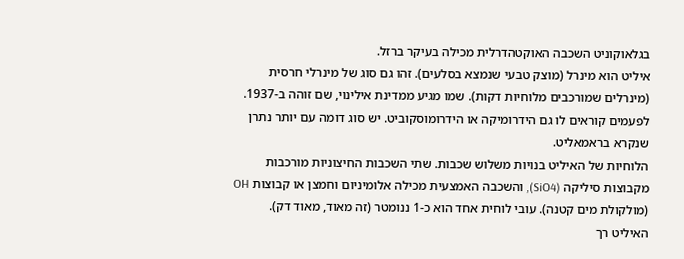בגלאוקוניט השכבה האוקטהדרלית מכילה בעיקר ברזל.
איליט הוא מינרל (מוצק טבעי שנמצא בסלעים). זהו גם סוג של מינרלי חרסית (מינרלים שמורכבים מלוחיות דקות). שמו מגיע ממדינת אילינוי, שם זוהה ב-1937. לפעמים קוראים לו גם הידרומיקה או הידרומוסקוביט. יש סוג דומה עם יותר נתרן שנקרא בראמאליט.
הלוחיות של האיליט בנויות משלוש שכבות. שתי השכבות החיצוניות מורכבות מקבוצות סיליקה (SiO4), והשכבה האמצעית מכילה אלומיניום וחמצן או קבוצות OH (מולקולת מים קטנה). עובי לוחית אחד הוא כ-1 ננומטר (זה מאוד, מאוד דק).
האיליט רך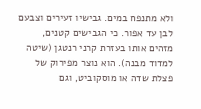ולא מתנפח במים. גבישיו זעירים וצבעם לבן עד אפור. כי הגבישים קטנים, מזהים אותו בעזרת קרני רנטגן (שיטה למדוד מבנה). הוא נוצר מפירוק של פצלת שדה או מוסקוביט, וגם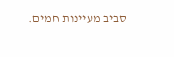סביב מעיינות חמים.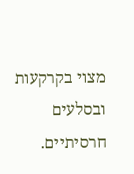מצוי בקרקעות ובסלעים חרסיתיים.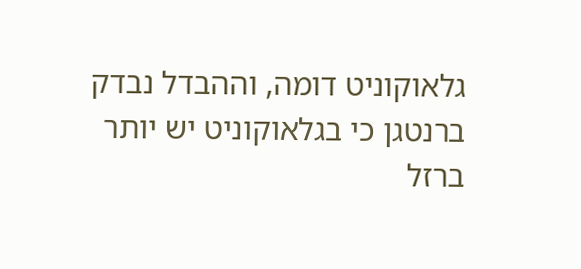גלאוקוניט דומה, וההבדל נבדק ברנטגן כי בגלאוקוניט יש יותר ברזל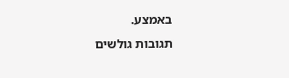באמצע.
תגובות גולשים